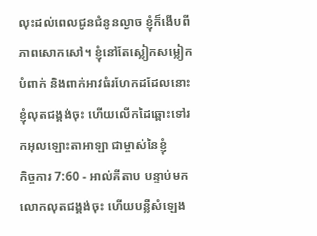លុះដល់ពេលជូនជំនូនល្ងាច ខ្ញុំក៏ងើបពីភាពសោកសៅ។ ខ្ញុំនៅតែស្លៀកសម្លៀកបំពាក់ និងពាក់អាវធំរហែកដដែលនោះ ខ្ញុំលុតជង្គង់ចុះ ហើយលើកដៃឆ្ពោះទៅរកអុលឡោះតាអាឡា ជាម្ចាស់នៃខ្ញុំ
កិច្ចការ 7:60 - អាល់គីតាប បន្ទាប់មកលោកលុតជង្គង់ចុះ ហើយបន្លឺសំឡេង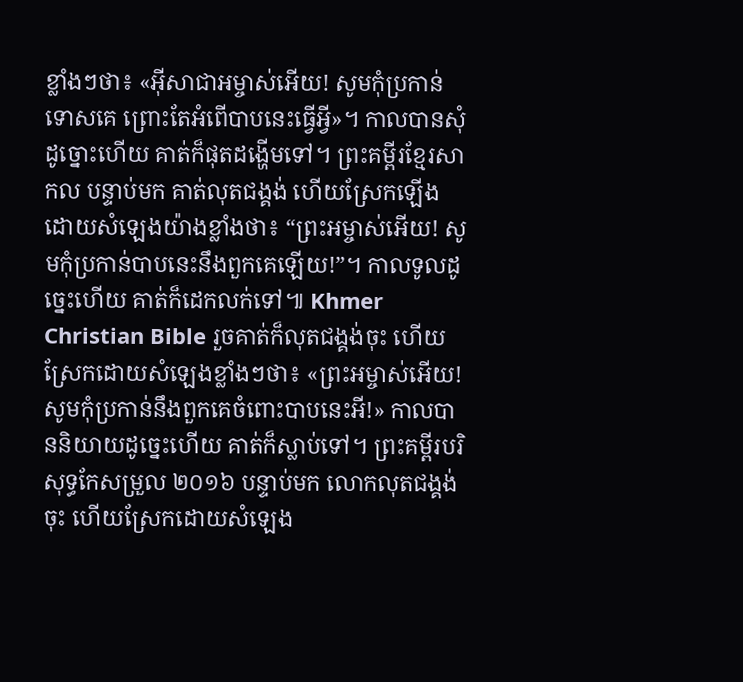ខ្លាំងៗថា៖ «អ៊ីសាជាអម្ចាស់អើយ! សូមកុំប្រកាន់ទោសគេ ព្រោះតែអំពើបាបនេះធ្វើអ្វី»។ កាលបានសុំដូច្នោះហើយ គាត់ក៏ផុតដង្ហើមទៅ។ ព្រះគម្ពីរខ្មែរសាកល បន្ទាប់មក គាត់លុតជង្គង់ ហើយស្រែកឡើងដោយសំឡេងយ៉ាងខ្លាំងថា៖ “ព្រះអម្ចាស់អើយ! សូមកុំប្រកាន់បាបនេះនឹងពួកគេឡើយ!”។ កាលទូលដូច្នេះហើយ គាត់ក៏ដេកលក់ទៅ៕ Khmer Christian Bible រួចគាត់ក៏លុតជង្គង់ចុះ ហើយស្រែកដោយសំឡេងខ្លាំងៗថា៖ «ព្រះអម្ចាស់អើយ! សូមកុំប្រកាន់នឹងពួកគេចំពោះបាបនេះអី!» កាលបាននិយាយដូច្នេះហើយ គាត់ក៏ស្លាប់ទៅ។ ព្រះគម្ពីរបរិសុទ្ធកែសម្រួល ២០១៦ បន្ទាប់មក លោកលុតជង្គង់ចុះ ហើយស្រែកដោយសំឡេង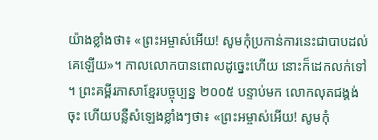យ៉ាងខ្លាំងថា៖ «ព្រះអម្ចាស់អើយ! សូមកុំប្រកាន់ការនេះជាបាបដល់គេឡើយ»។ កាលលោកបានពោលដូច្នេះហើយ នោះក៏ដេកលក់ទៅ ។ ព្រះគម្ពីរភាសាខ្មែរបច្ចុប្បន្ន ២០០៥ បន្ទាប់មក លោកលុតជង្គង់ចុះ ហើយបន្លឺសំឡេងខ្លាំងៗថា៖ «ព្រះអម្ចាស់អើយ! សូមកុំ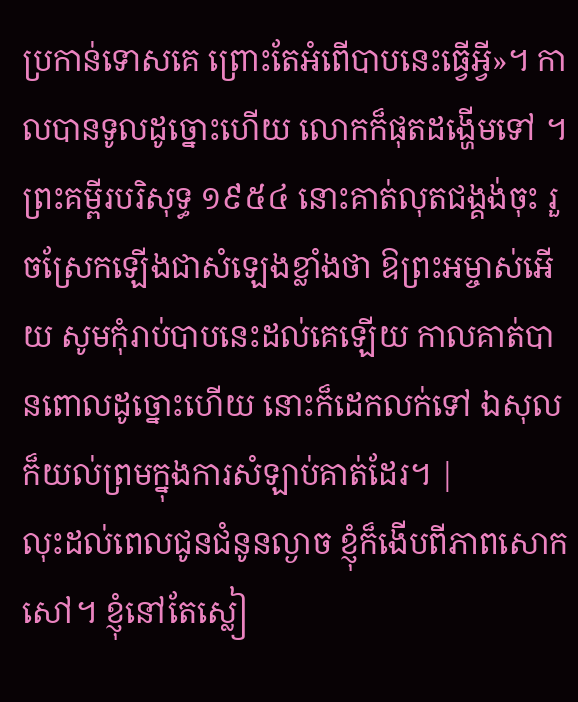ប្រកាន់ទោសគេ ព្រោះតែអំពើបាបនេះធ្វើអ្វី»។ កាលបានទូលដូច្នោះហើយ លោកក៏ផុតដង្ហើមទៅ ។ ព្រះគម្ពីរបរិសុទ្ធ ១៩៥៤ នោះគាត់លុតជង្គង់ចុះ រួចស្រែកឡើងជាសំឡេងខ្លាំងថា ឱព្រះអម្ចាស់អើយ សូមកុំរាប់បាបនេះដល់គេឡើយ កាលគាត់បានពោលដូច្នោះហើយ នោះក៏ដេកលក់ទៅ ឯសុលក៏យល់ព្រមក្នុងការសំឡាប់គាត់ដែរ។ |
លុះដល់ពេលជូនជំនូនល្ងាច ខ្ញុំក៏ងើបពីភាពសោកសៅ។ ខ្ញុំនៅតែស្លៀ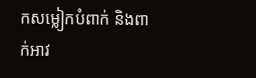កសម្លៀកបំពាក់ និងពាក់អាវ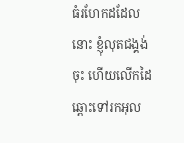ធំរហែកដដែលនោះ ខ្ញុំលុតជង្គង់ចុះ ហើយលើកដៃឆ្ពោះទៅរកអុល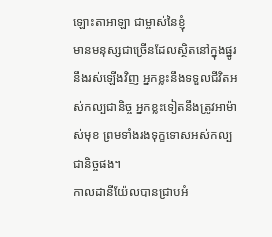ឡោះតាអាឡា ជាម្ចាស់នៃខ្ញុំ
មានមនុស្សជាច្រើនដែលស្ថិតនៅក្នុងផ្នូរនឹងរស់ឡើងវិញ អ្នកខ្លះនឹងទទួលជីវិតអស់កល្បជានិច្ច អ្នកខ្លះទៀតនឹងត្រូវអាម៉ាស់មុខ ព្រមទាំងរងទុក្ខទោសអស់កល្បជានិច្ចផង។
កាលដានីយ៉ែលបានជ្រាបអំ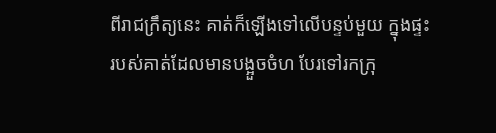ពីរាជក្រឹត្យនេះ គាត់ក៏ឡើងទៅលើបន្ទប់មួយ ក្នុងផ្ទះរបស់គាត់ដែលមានបង្អួចចំហ បែរទៅរកក្រុ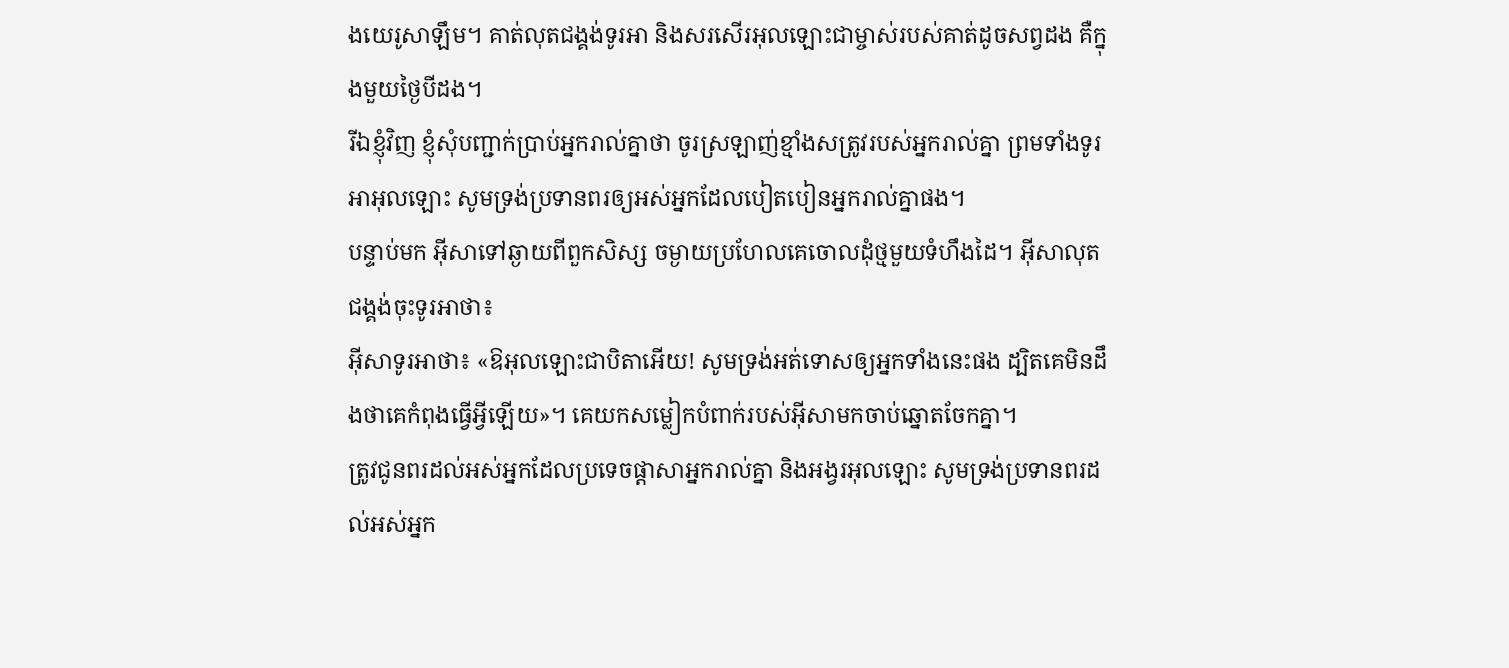ងយេរូសាឡឹម។ គាត់លុតជង្គង់ទូរអា និងសរសើរអុលឡោះជាម្ចាស់របស់គាត់ដូចសព្វដង គឺក្នុងមួយថ្ងៃបីដង។
រីឯខ្ញុំវិញ ខ្ញុំសុំបញ្ជាក់ប្រាប់អ្នករាល់គ្នាថា ចូរស្រឡាញ់ខ្មាំងសត្រូវរបស់អ្នករាល់គ្នា ព្រមទាំងទូរអាអុលឡោះ សូមទ្រង់ប្រទានពរឲ្យអស់អ្នកដែលបៀតបៀនអ្នករាល់គ្នាផង។
បន្ទាប់មក អ៊ីសាទៅឆ្ងាយពីពួកសិស្ស ចម្ងាយប្រហែលគេចោលដុំថ្មមួយទំហឹងដៃ។ អ៊ីសាលុតជង្គង់ចុះទូរអាថា៖
អ៊ីសាទូរអាថា៖ «ឱអុលឡោះជាបិតាអើយ! សូមទ្រង់អត់ទោសឲ្យអ្នកទាំងនេះផង ដ្បិតគេមិនដឹងថាគេកំពុងធ្វើអ្វីឡើយ»។ គេយកសម្លៀកបំពាក់របស់អ៊ីសាមកចាប់ឆ្នោតចែកគ្នា។
ត្រូវជូនពរដល់អស់អ្នកដែលប្រទេចផ្ដាសាអ្នករាល់គ្នា និងអង្វរអុលឡោះ សូមទ្រង់ប្រទានពរដល់អស់អ្នក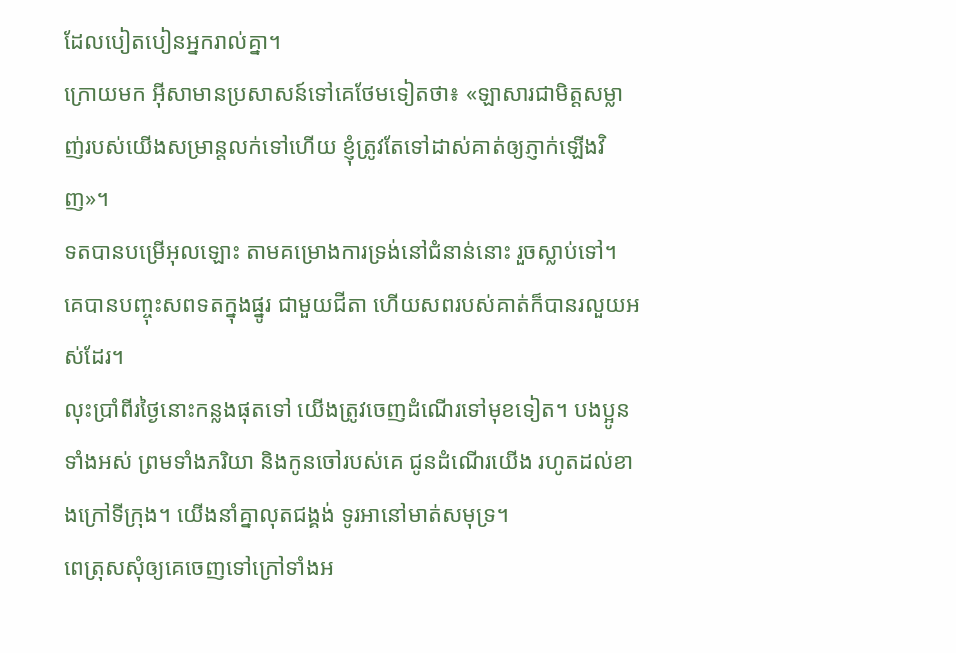ដែលបៀតបៀនអ្នករាល់គ្នា។
ក្រោយមក អ៊ីសាមានប្រសាសន៍ទៅគេថែមទៀតថា៖ «ឡាសារជាមិត្ដសម្លាញ់របស់យើងសម្រាន្តលក់ទៅហើយ ខ្ញុំត្រូវតែទៅដាស់គាត់ឲ្យភ្ញាក់ឡើងវិញ»។
ទតបានបម្រើអុលឡោះ តាមគម្រោងការទ្រង់នៅជំនាន់នោះ រួចស្លាប់ទៅ។ គេបានបញ្ចុះសពទតក្នុងផ្នូរ ជាមួយជីតា ហើយសពរបស់គាត់ក៏បានរលួយអស់ដែរ។
លុះប្រាំពីរថ្ងៃនោះកន្លងផុតទៅ យើងត្រូវចេញដំណើរទៅមុខទៀត។ បងប្អូនទាំងអស់ ព្រមទាំងភរិយា និងកូនចៅរបស់គេ ជូនដំណើរយើង រហូតដល់ខាងក្រៅទីក្រុង។ យើងនាំគ្នាលុតជង្គង់ ទូរអានៅមាត់សមុទ្រ។
ពេត្រុសសុំឲ្យគេចេញទៅក្រៅទាំងអ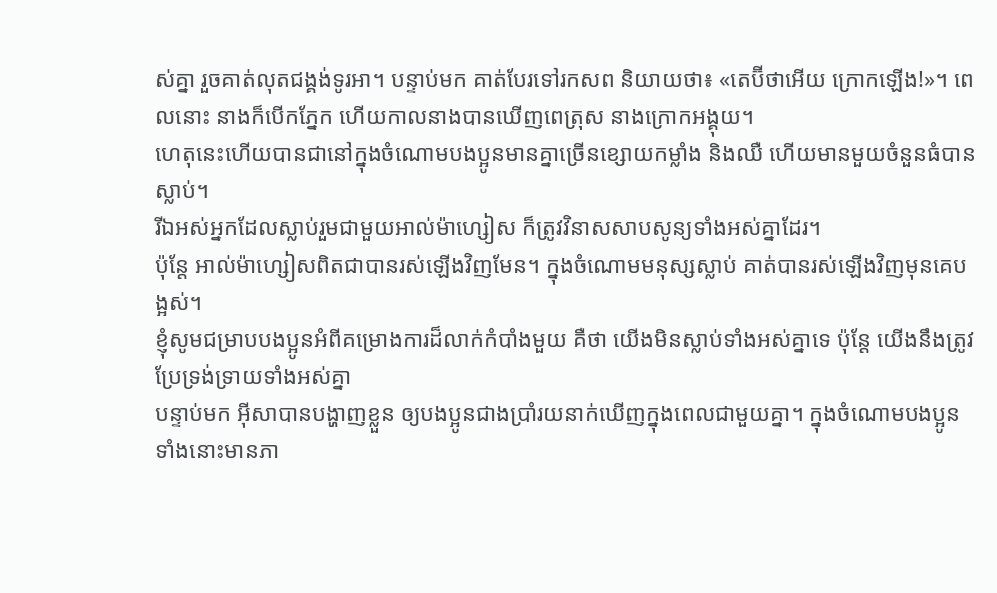ស់គ្នា រួចគាត់លុតជង្គង់ទូរអា។ បន្ទាប់មក គាត់បែរទៅរកសព និយាយថា៖ «តេប៊ីថាអើយ ក្រោកឡើង!»។ ពេលនោះ នាងក៏បើកភ្នែក ហើយកាលនាងបានឃើញពេត្រុស នាងក្រោកអង្គុយ។
ហេតុនេះហើយបានជានៅក្នុងចំណោមបងប្អូនមានគ្នាច្រើនខ្សោយកម្លាំង និងឈឺ ហើយមានមួយចំនួនធំបានស្លាប់។
រីឯអស់អ្នកដែលស្លាប់រួមជាមួយអាល់ម៉ាហ្សៀស ក៏ត្រូវវិនាសសាបសូន្យទាំងអស់គ្នាដែរ។
ប៉ុន្ដែ អាល់ម៉ាហ្សៀសពិតជាបានរស់ឡើងវិញមែន។ ក្នុងចំណោមមនុស្សស្លាប់ គាត់បានរស់ឡើងវិញមុនគេបង្អស់។
ខ្ញុំសូមជម្រាបបងប្អូនអំពីគម្រោងការដ៏លាក់កំបាំងមួយ គឺថា យើងមិនស្លាប់ទាំងអស់គ្នាទេ ប៉ុន្ដែ យើងនឹងត្រូវប្រែទ្រង់ទ្រាយទាំងអស់គ្នា
បន្ទាប់មក អ៊ីសាបានបង្ហាញខ្លួន ឲ្យបងប្អូនជាងប្រាំរយនាក់ឃើញក្នុងពេលជាមួយគ្នា។ ក្នុងចំណោមបងប្អូនទាំងនោះមានភា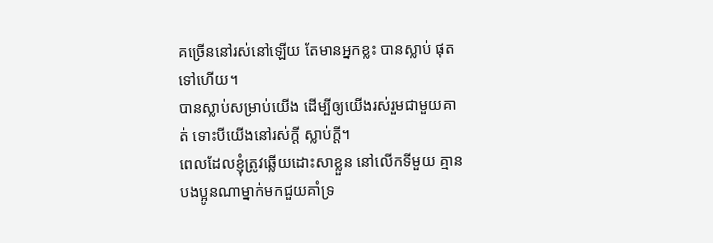គច្រើននៅរស់នៅឡើយ តែមានអ្នកខ្លះ បានស្លាប់ ផុតទៅហើយ។
បានស្លាប់សម្រាប់យើង ដើម្បីឲ្យយើងរស់រួមជាមួយគាត់ ទោះបីយើងនៅរស់ក្ដី ស្លាប់ក្ដី។
ពេលដែលខ្ញុំត្រូវឆ្លើយដោះសាខ្លួន នៅលើកទីមួយ គ្មានបងប្អូនណាម្នាក់មកជួយគាំទ្រ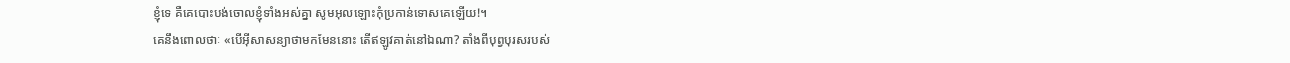ខ្ញុំទេ គឺគេបោះបង់ចោលខ្ញុំទាំងអស់គ្នា សូមអុលឡោះកុំប្រកាន់ទោសគេឡើយ!។
គេនឹងពោលថាៈ «បើអ៊ីសាសន្យាថាមកមែននោះ តើឥឡូវគាត់នៅឯណា? តាំងពីបុព្វបុរសរបស់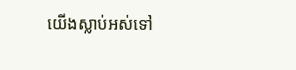យើងស្លាប់អស់ទៅ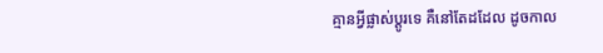គ្មានអ្វីផ្លាស់ប្ដូរទេ គឺនៅតែដដែល ដូចកាល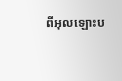ពីអុលឡោះប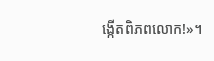ង្កើតពិភពលោក!»។